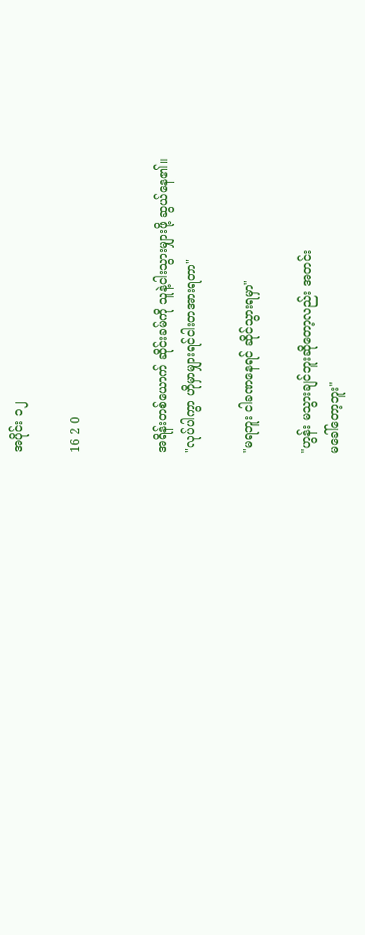အပိုင်း ၁၂

16 2 0


အရိန်းတစ်ယောက် ဆိုင်းခမ်ကို သူနဲ့ငါးသွားမျှားဖို့ ဆွယ်နေ၏။
"လုပ်ပါကွာ ဟိုမှာမျှားရင်ငါးတအားရတာ"

"မရဘူး ငါခဏနေရင် ဆိုင်သွားရမှာ"

"ဟွန်း မသွားချင်ဘူးဆိုတော့လည်း အတင်း
မခေါ်‌တော့ဘူး"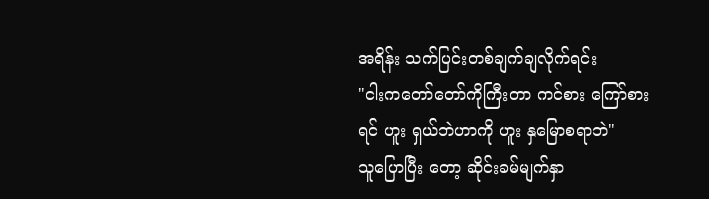အရိန်း သက်ပြင်းတစ်ချက်ချလိုက်ရင်း
"ငါးကတော်တော်ကိုကြီးတာ ကင်စား ကြော်စားရင်‌ ဟူး ရှယ်ဘဲဟာကို ဟူး နှမြောစရာဘဲ"
သူပြောပြီး တော့ ဆိုင်းခမ်မျက်နှာ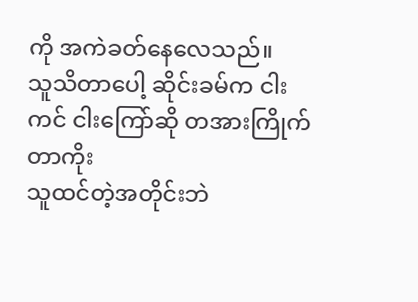ကို အကဲခတ်နေလေသည်။
သူသိတာပေါ့ ဆိုင်းခမ်က ငါးကင် ငါးကြော်ဆို တအားကြိုက်တာကိုး
သူထင်တဲ့အတိုင်းဘဲ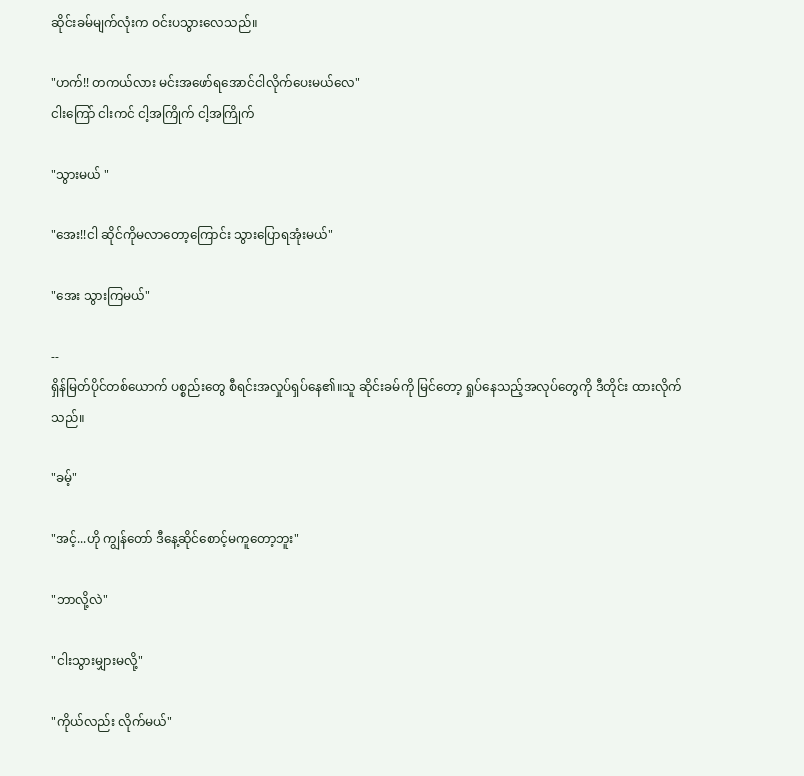ဆိုင်းခမ်မျက်လုံးက ဝင်းပသွားလေသည်။

"ဟက်!! တကယ်လား မင်းအဖော်ရအောင်ငါလိုက်ပေးမယ်လေ"
ငါးကြော် ငါးကင် ငါ့အကြိုက် ငါ့အကြိုက်

"သွားမယ် "

"အေး!!ငါ ဆိုင်ကိုမလာတော့ကြောင်း သွားပြောရအုံးမယ်"

"အေး သွားကြမယ်"

--
ရှိန်မြတ်ပိုင်တစ်ယောက် ပစ္စည်းတွေ စီရင်းအလှုပ်ရှပ်နေ၏။သူ ဆိုင်းခမ်ကို မြင်တော့ ရှုပ်နေသည့်အလုပ်တွေကို ဒီတိုင်း ထားလိုက်သည်။

"ခမ့်"

"အင့်...ဟို ကျွန်တော် ဒီနေ့ဆိုင်စောင့်မကူတော့ဘူး"

"ဘာလို့လဲ"

"ငါးသွားမျှားမလို့"

"ကိုယ်လည်း လိုက်မယ်"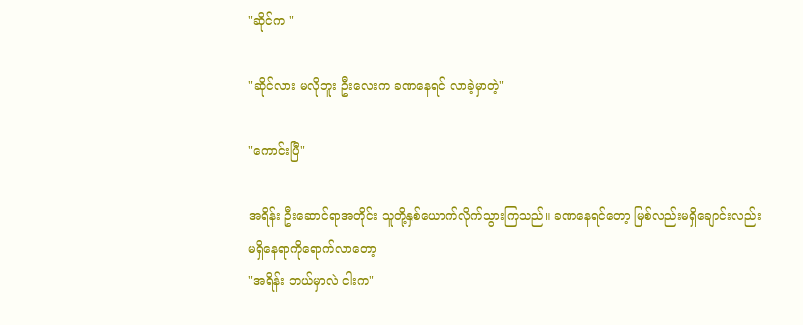"ဆိုင်က "

"ဆိုင်လား မလိုဘူး ဦးလေးက ခဏနေရင် လာခဲ့မှာတဲ့"

"ကောင်းပြီ"

အရိန်း ဦးဆောင်ရာအတိုင်း သူတို့နှစ်ယောက်လိုက်သွားကြသည်။ ခဏနေရင်တော့ မြစ်လည်းမရှိချောင်းလည်းမရှိနေရာကိုရောက်လာတော့
"အရိန်း ဘယ်မှာလဲ ငါးက"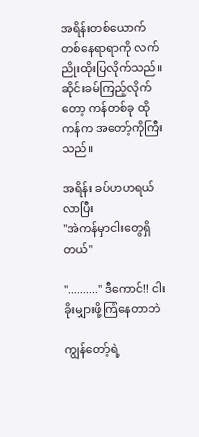အရိန်းတစ်ယောက် တစ်နေရာရာကို လက်ညိုးထိုးပြလိုက်သည်။ ဆိုင်းခမ်ကြည့်လိုက်တော့ ကန်တစ်ခု ထိုကန်က အတော့်ကိုကြီးသည်။

အရိန်း ခပ်ဟဟရယ်လာပြီး
"အဲကန်မှာငါးတွေရှိတယ်"

".........." ဒီကောင်!! ငါးခိုးမျှားဖို့ကြံနေတာဘဲ

ကျွန်တော့်ရဲ့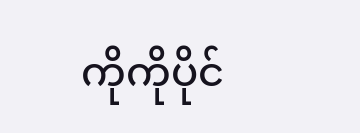ကိုကိုပိုင်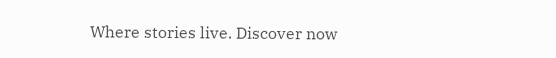Where stories live. Discover now